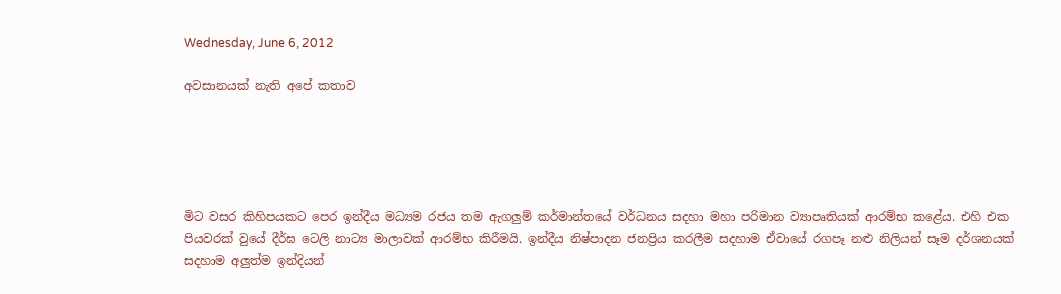Wednesday, June 6, 2012

අවසානයක් නැති අපේ කතාව





මිට වසර කිහිපයකට පෙර ඉන්දීය මධ්‍යම රජය තම ඇගලුම් කර්මාන්තයේ වර්ධනය සදහා මහා පරිමාන ව්‍යාපෘතියක් ආරම්භ කළේය. එහි එක පියවරක් වුයේ දීර්ඝ ටෙලි නාට්‍ය මාලාවක් ආරම්භ කිරීමයි. ඉන්දීය නිෂ්පාදන ජනප්‍රිය කරලීම සදහාම ඒවායේ රගපෑ නළු නිලියන් සෑම දර්ශනයක් සදහාම අලුත්ම ඉන්දියන්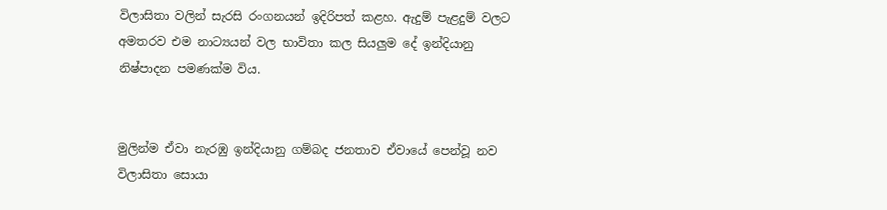විලාසිතා වලින් සැරසි රංගනයන් ඉදිරිපත් කළහ. ඇදුම් පැළදුම් වලට අමතරව එම නාට්‍යයන් වල භාවිතා කල සියලුම දේ ඉන්දියානු නිෂ්පාදන පමණක්ම විය.


මුලින්ම ඒවා නැරඹු ඉන්දියානු ගම්බද ජනතාව ඒවායේ පෙන්වූ නව විලාසිතා සොයා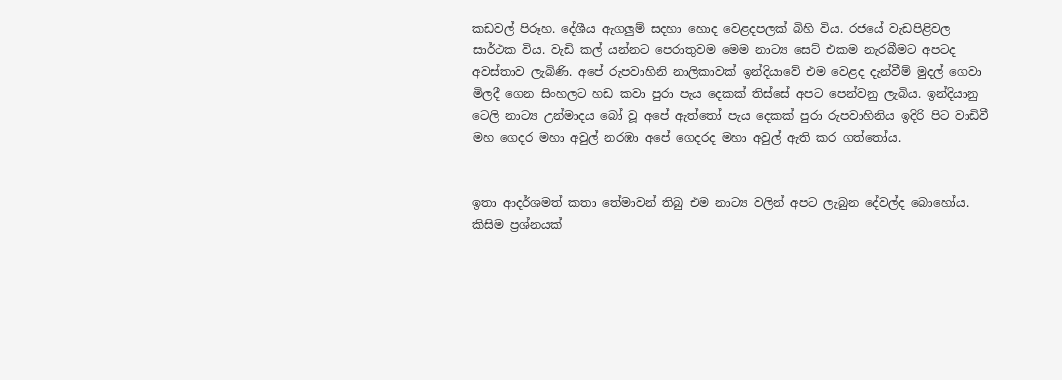කඩවල් පිරූහ. දේශීය ඇගලුම් සදහා හොද වෙළදපලක් බිහි විය. රජයේ වැඩපිළිවල සාර්ථක විය. වැඩි කල් යන්නට පෙරාතුවම මෙම නාට්‍ය සෙට් එකම නැරබීමට අපටද අවස්තාව ලැබිණි. අපේ රුපවාහිනි නාලිකාවක් ඉන්දියාවේ එම වෙළද දැන්වීම් මුදල් ගෙවා මිලදී ගෙන සිංහලට හඩ කවා පුරා පැය දෙකක් තිස්සේ අපට පෙන්වනු ලැබිය. ඉන්දියානු ටෙලි නාට්‍ය උන්මාදය බෝ වූ අපේ ඇත්තෝ පැය දෙකක් පුරා රුපවාහිනිය ඉදිරි පිට වාඩිවී මහ ගෙදර මහා අවුල් නරඹා අපේ ගෙදරද මහා අවුල් ඇති කර ගත්තෝය.


ඉතා ආදර්ශමත් කතා තේමාවන් තිබු එම නාට්‍ය වලින් අපට ලැබුන දේවල්ද බොහෝය. කිසිම ප්‍රශ්නයක්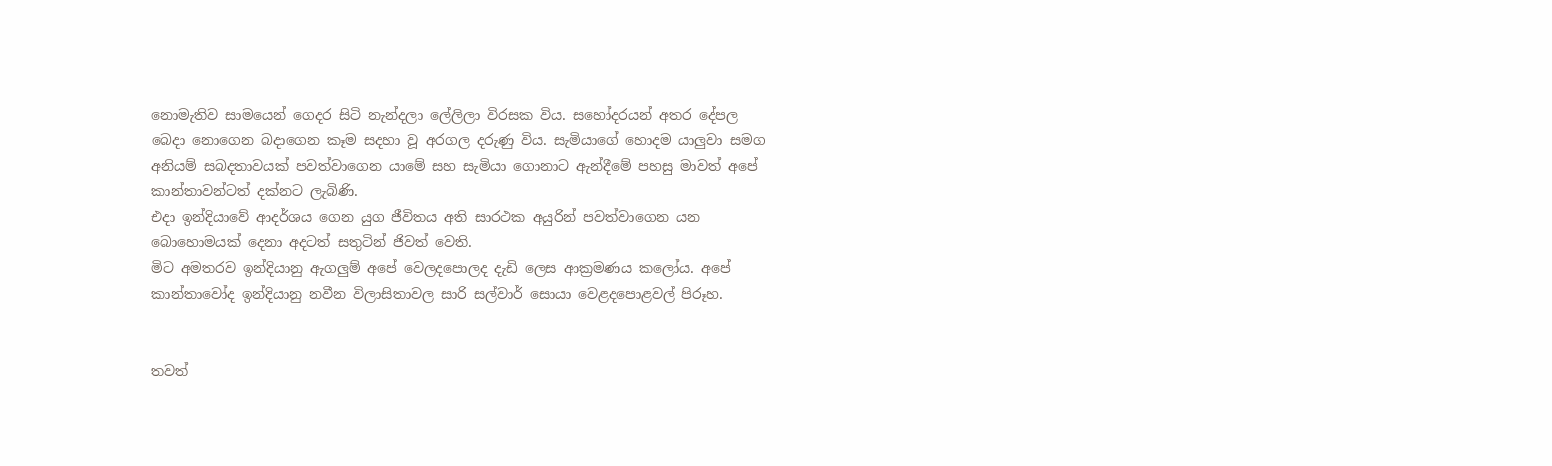නොමැතිව සාමයෙන් ගෙදර සිටි නැන්දලා ලේලිලා විරසක විය. සහෝදරයන් අතර දේපල බෙදා නොගෙන බදාගෙන කෑම සදහා වූ අරගල දරුණු විය. සැමියාගේ හොදම යාලුවා සමග අනියම් සබදතාවයක් පවත්වාගෙන යාමේ සහ සැමියා ගොනාට ඇන්දීමේ පහසු මාවත් අපේ කාන්තාවන්ටත් දක්නට ලැබිණි.
එදා ඉන්දියාවේ ආදර්ශය ගෙන යුග ජීවිතය අති සාරථක අයුරින් පවත්වාගෙන යන බොහොමයක් දෙනා අදටත් සතුටින් ජිවත් වෙති.
මිට අමතරව ඉන්දියානු ඇගලුම් අපේ වෙලදපොලද දැඩි ලෙස ආක්‍රමණය කලෝය. අපේ කාන්තාවෝද ඉන්දියානු නවීන විලාසිතාවල සාරි සල්වාර් සොයා වෙළදපොළවල් පිරූහ.


තවත්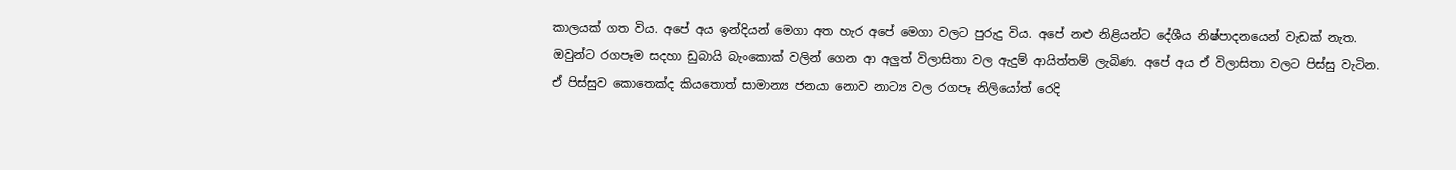කාලයක් ගත විය. අපේ අය ඉන්දියන් මෙගා අත හැර අපේ මෙගා වලට පුරුදු විය. අපේ නළු නිළියන්ට දේශීය නිෂ්පාදනයෙන් වැඩක් නැත. ඔවුන්ට රගපෑම සදහා ඩුබායි බැංකොක් වලින් ගෙන ආ අලුත් විලාසිතා වල ඇදුම් ආයිත්තම් ලැබිණ. අපේ අය ඒ විලාසිතා වලට පිස්සු වැටින. ඒ පිස්සුව කොතෙක්ද කියතොත් සාමාන්‍ය ජනයා නොව නාට්‍ය වල රගපෑ නිලියෝත් රෙදි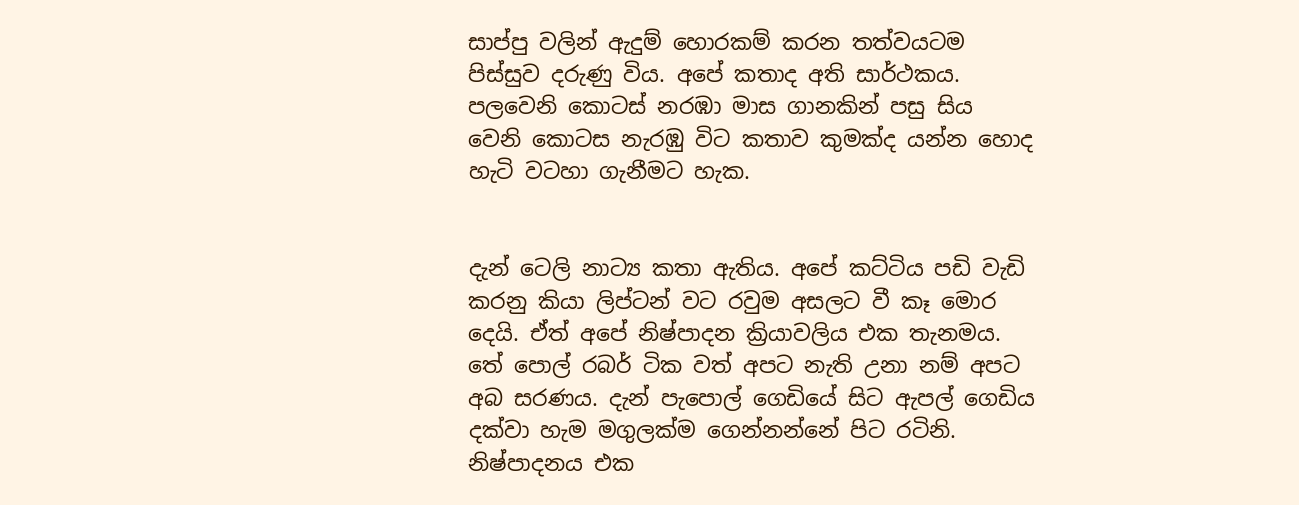සාප්පු වලින් ඇදුම් හොරකම් කරන තත්වයටම පිස්සුව දරුණු විය. අපේ කතාද අති සාර්ථකය. පලවෙනි කොටස් නරඹා මාස ගානකින් පසු සිය වෙනි කොටස නැරඹු විට කතාව කුමක්ද යන්න හොද හැටි වටහා ගැනීමට හැක.


දැන් ටෙලි නාට්‍ය කතා ඇතිය. අපේ කට්ටිය පඩි වැඩි කරනු කියා ලිප්ටන් වට රවුම අසලට වී කෑ මොර දෙයි. ඒත් අපේ නිෂ්පාදන ක්‍රියාවලිය එක තැනමය. තේ පොල් රබර් ටික වත් අපට නැති උනා නම් අපට අබ සරණය. දැන් පැපොල් ගෙඩියේ සිට ඇපල් ගෙඩිය දක්වා හැම මගුලක්ම ගෙන්නන්නේ පිට රටිනි. නිෂ්පාදනය එක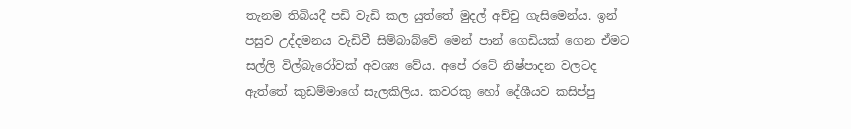තැනම තිබියදී පඩි වැඩි කල යුත්තේ මුදල් අච්චු ගැසිමෙන්ය. ඉන් පසුව උද්දමනය වැඩිවී සිම්බාබ්වේ මෙන් පාන් ගෙඩියක් ගෙන ඒමට සල්ලි විල්බැරෝවක් අවශ්‍ය වේය. අපේ රටේ නිෂ්පාදන වලටද ඇත්තේ කුඩම්මාගේ සැලකිලිය. කවරකු හෝ දේශීයව කසිප්පු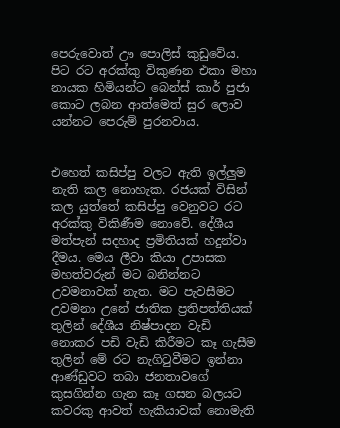පෙරුවොත් ඌ පොලිස් කුඩුවේය. පිට රට අරක්කු විකුණන එකා මහා නායක හිමියන්ට බෙන්ස් කාර් පුජා කොට ලබන ආත්මෙත් සුර ලොව යන්නට පෙරුම් පුරනවාය.


එහෙත් කසිප්පු වලට ඇති ඉල්ලුම නැති කල නොහැක. රජයක් විසින් කල යුත්තේ කසිප්පු වෙනුවට රට අරක්කු විකිණීම නොවේ. දේශීය මත්පැන් සදහාද ප්‍රමිතියක් හදුන්වා දීමය. මෙය ලීවා කියා උපාසක මහත්වරුන් මට බනින්නට උවමනාවක් නැත. මට පැවසීමට උවමනා උනේ ජාතික ප්‍රතිපත්තියක් තුලින් දේශීය නිෂ්පාදන වැඩි නොකර පඩි වැඩි කිරීමට කෑ ගැසීම තුලින් මේ රට නැගිටුවීමට ඉන්නා ආණ්ඩුවට තබා ජනතාවගේ කුසගින්න ගැන කෑ ගසන බලයට කවරකු ආවත් හැකියාවක් නොමැති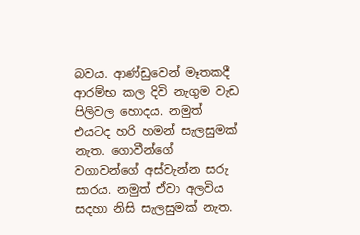බවය. ආණ්ඩුවෙන් මෑතකදී ආරම්භ කල දිවි නැගුම වැඩ පිලිවල හොදය. නමුත් එයටද හරි හමන් සැලසුමක් නැත. ගොවීන්ගේ වගාවන්ගේ අස්වැන්න සරු සාරය. නමුත් ඒවා අලවිය සදහා නිසි සැලසුමක් නැත.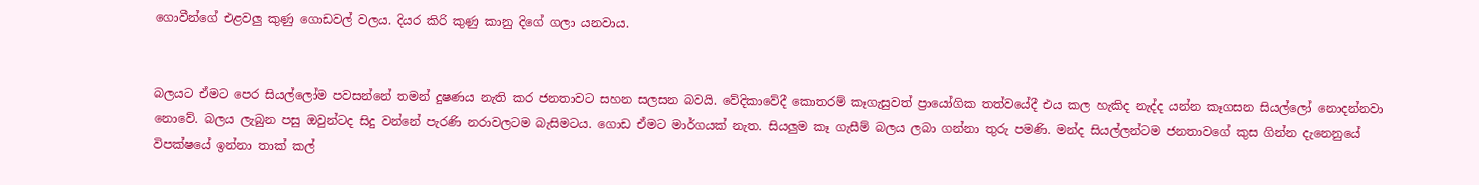ගොවීන්ගේ එළවලු කුණු ගොඩවල් වලය. දියර කිරි කුණු කානු දිගේ ගලා යනවාය.


බලයට ඒමට පෙර සියල්ලෝම පවසන්නේ තමන් දුෂණය නැති කර ජනතාවට සහන සලසන බවයි. වේදිකාවේදී කොතරම් කෑගැසුවත් ප්‍රායෝගික තත්වයේදී එය කල හැකිද නැද්ද යන්න කෑගසන සියල්ලෝ නොදන්නවා නොවේ. බලය ලැබුන පසු ඔවුන්ටද සිදු වන්නේ පැරණි නරාවලටම බැසිමටය. ගොඩ ඒමට මාර්ගයක් නැත. සියලුම කෑ ගැසීම් බලය ලබා ගන්නා තුරු පමණි. මන්ද සියල්ලන්ටම ජනතාවගේ කුස ගින්න දැනෙනුයේ විපක්ෂයේ ඉන්නා තාක් කල්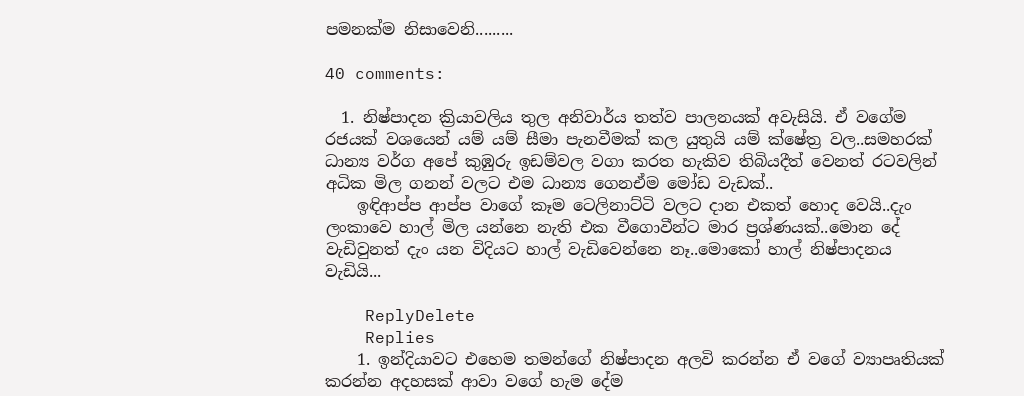පමනක්ම නිසාවෙනි.........

40 comments:

  1. නිෂ්පාදන ක්‍රියාවලිය තුල අනිවාර්ය තත්ව පාලනයක් අවැසියි. ඒ වගේම රජයක් වශයෙන් යම් යම් සීමා පැනවීමක් කල යුතුයි යම් ක්ෂේත්‍ර වල..සමහරක් ධාන්‍ය වර්ග අපේ කුඹුරු ඉඩම්වල වගා කරත හැකිව තිබියදීත් වෙනත් රටවලින් අධික මිල ගනන් වලට එම ධාන්‍ය ගෙනඒම මෝඩ වැඩක්..
    ඉඳිආප්ප ආප්ප වාගේ කෑම ටෙලිනාට්ටි වලට දාන එකත් හොද වෙයි..දැං ලංකාවෙ හාල් මිල යන්නෙ නැති එක වීගොවීන්ට මාර ප්‍රශ්ණයක්..මොන දේ වැඩිවුනත් දැං යන විදියට හාල් වැඩිවෙන්නෙ නෑ..මොකෝ හාල් නිෂ්පාදනය වැඩියි...

    ReplyDelete
    Replies
    1. ඉන්දියාවට එහෙම තමන්ගේ නිෂ්පාදන අලවි කරන්න ඒ වගේ ව්‍යාපෘතියක් කරන්න අදහසක් ආවා වගේ හැම දේම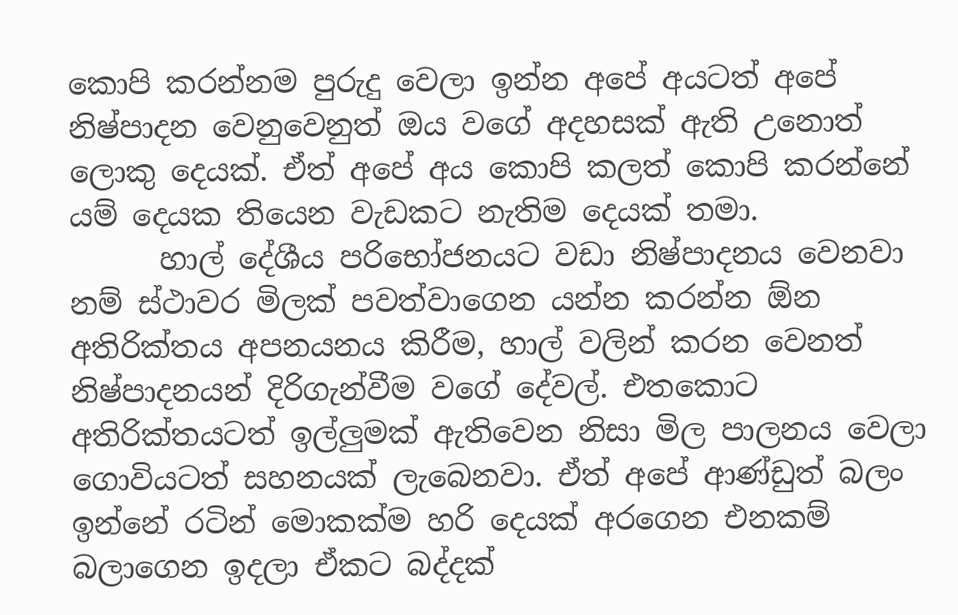කොපි කරන්නම පුරුදු වෙලා ඉන්න අපේ අයටත් අපේ නිෂ්පාදන වෙනුවෙනුත් ඔය වගේ අදහසක් ඇති උනොත් ලොකු දෙයක්. ඒත් අපේ අය කොපි කලත් කොපි කරන්නේ යම් දෙයක තියෙන වැඩකට නැතිම දෙයක් තමා.
      හාල් දේශීය පරිභෝජනයට වඩා නිෂ්පාදනය වෙනවා නම් ස්ථාවර මිලක් පවත්වාගෙන යන්න කරන්න ඕන අතිරික්තය අපනයනය කිරීම, හාල් වලින් කරන වෙනත් නිෂ්පාදනයන් දිරිගැන්වීම වගේ දේවල්. එතකොට අතිරික්තයටත් ඉල්ලුමක් ඇතිවෙන නිසා මිල පාලනය වෙලා ගොවියටත් සහනයක් ලැබෙනවා. ඒත් අපේ ආණ්ඩුත් බලං ඉන්නේ රටින් මොකක්ම හරි දෙයක් අරගෙන එනකම් බලාගෙන ඉදලා ඒකට බද්දක්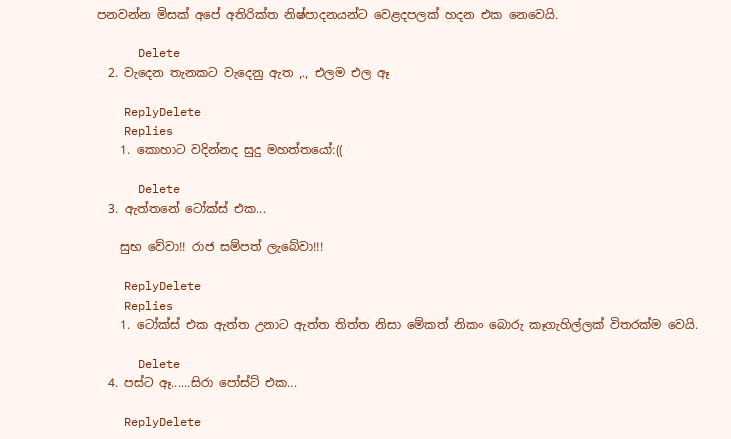පනවන්න මිසක් අපේ අතිරික්ත නිෂ්පාදනයන්ට වෙළදපලක් හදන එක නෙවෙයි.

      Delete
  2. වැදෙන තැනකට වැදෙනු ඇත ,., එලම එල ඈ

    ReplyDelete
    Replies
    1. කොහාට වදින්නද සුදු මහත්තයෝ:((

      Delete
  3. ඇත්තනේ ටෝක්ස් එක...

    සුභ වේවා!! රාජ සම්පත් ලැබේවා!!!

    ReplyDelete
    Replies
    1. ටෝක්ස් එක ඇත්ත උනාට ඇත්ත තිත්ත නිසා මේකත් නිකං බොරු කෑගැහිල්ලක් විතරක්ම වෙයි.

      Delete
  4. පස්ට ඈ......සිරා පෝස්ට් එක...

    ReplyDelete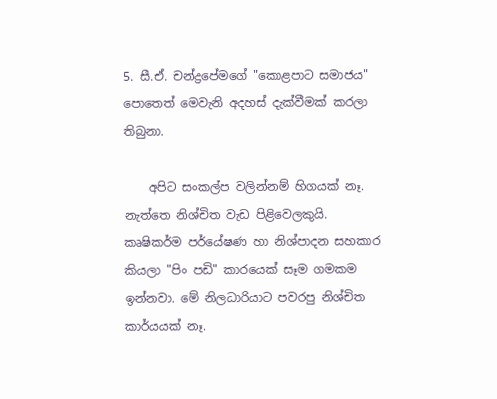5. සී.ඒ. චන්ද්‍රපේමගේ "කොළපාට සමාජය" පොතෙත් මෙවැනි අදහස් දැක්වීමක් කරලා තිබුනා.

    අපිට සංකල්ප වලින්නම් හිගයක් නෑ. නැත්තෙ නිශ්චිත වැඩ පිළිවෙලකුයි. කෘෂිකර්ම පර්යේෂණ හා නිශ්පාදන සහකාර කියලා "පිං පඩි" කාරයෙක් සෑම ගමකම ඉන්නවා. මේ නිලධාරියාට පවරපු නිශ්චිත කාර්යයක් නෑ.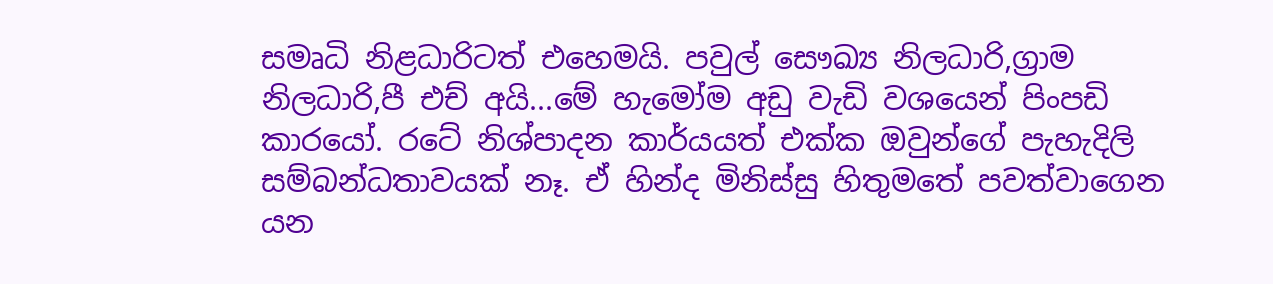සමෘධි නිළධාරිටත් එහෙමයි. පවුල් සෞඛ්‍ය නිලධාරි,ග්‍රාම නිලධාරි,පී එච් අයි...මේ හැමෝම අඩු වැඩි වශයෙන් පිංපඩි කාරයෝ. රටේ නිශ්පාදන කාර්යයත් එක්ක ඔවුන්ගේ පැහැදිලි සම්බන්ධතාවයක් නෑ. ඒ හින්ද මිනිස්සු හිතුමතේ පවත්වාගෙන යන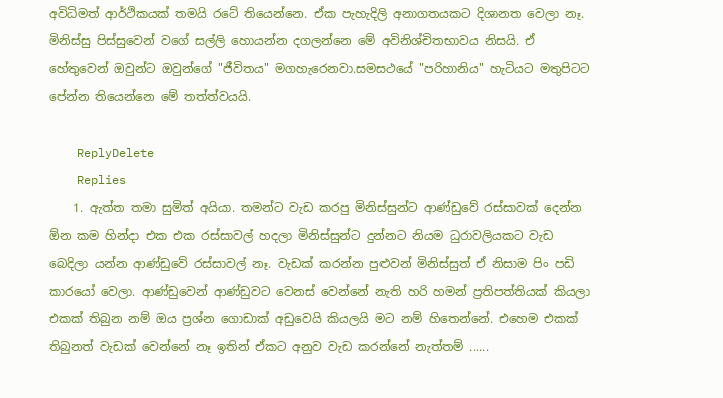අවිධිමත් ආර්ථිකයක් තමයි රටේ තියෙන්නෙ. ඒක පැහැදිලි අනාගතයකට දිශානත වෙලා නෑ. මිනිස්සු පිස්සුවෙන් වගේ සල්ලි හොයන්න දගලන්නෙ මේ අවිනිශ්චිතභාවය නිසයි. ඒ හේතුවෙන් ඔවුන්ට ඔවුන්ගේ "ජීවිතය" මගහැරෙනවා.සමසථයේ "පරිහානිය" හැටියට මතුපිටට පේන්න තියෙන්නෙ මේ තත්ත්වයයි.

    ReplyDelete
    Replies
    1. ඇත්ත තමා සුමිත් අයියා. තමන්ට වැඩ කරපු මිනිස්සුන්ට ආණ්ඩුවේ රස්සාවක් දෙන්න ඕන කම හින්දා එක එක රස්සාවල් හදලා මිනිස්සුන්ට දුන්නට නියම ධුරාවලියකට වැඩ බෙදිලා යන්න ආණ්ඩුවේ රස්සාවල් නෑ. වැඩක් කරන්න පුළුවන් මිනිස්සුත් ඒ නිසාම පිං පඩි කාරයෝ වෙලා. ආණ්ඩුවෙන් ආණ්ඩුවට වෙනස් වෙන්නේ නැති හරි හමන් ප්‍රතිපත්තියක් කියලා එකක් තිබුන නම් ඔය ප්‍රශ්න ගොඩාක් අඩුවෙයි කියලයි මට නම් හිතෙන්නේ. එහෙම එකක් තිබුනත් වැඩක් වෙන්නේ නෑ ඉතින් ඒකට අනුව වැඩ කරන්නේ නැත්තම් ......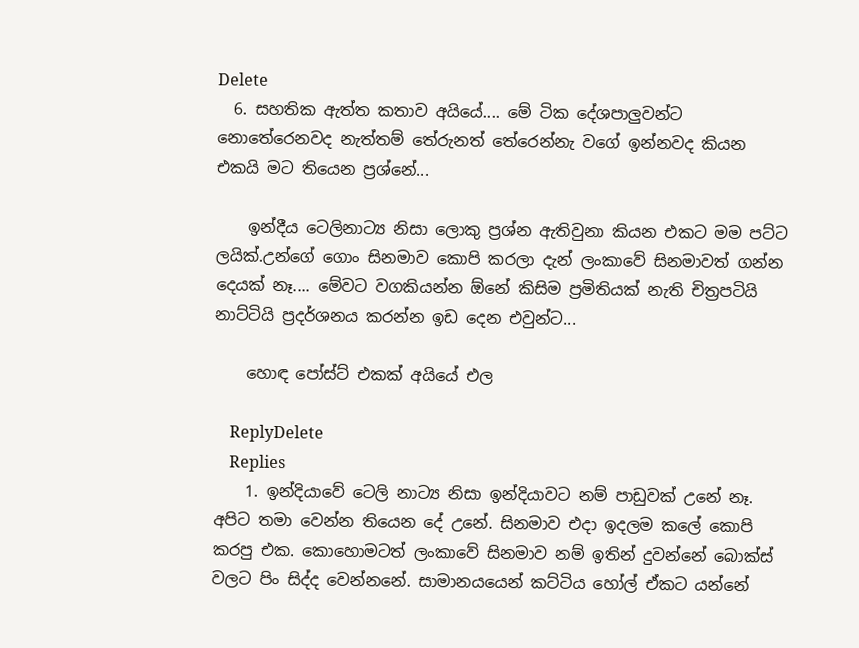Delete
  6. සහතික ඇත්ත කතාව අයියේ.... මේ ටික දේශපාලුවන්ට නොතේරෙනවද නැත්තම් තේරුනත් තේරෙන්නැ වගේ ඉන්නවද කියන එකයි මට තියෙන ප්‍රශ්නේ...

    ඉන්දීය ටෙලිනාට්‍ය නිසා ලොකු ප්‍රශ්න ඇතිවුනා කියන එකට මම පට්ට ලයික්.උන්ගේ ගොං සිනමාව කොපි කරලා දැන් ලංකාවේ සිනමාවත් ගන්න දෙයක් නෑ.... මේවට වගකියන්න ඕනේ කිසිම ප්‍රමිතියක් නැති චිත්‍රපටියි නාට්ටියි ප්‍රදර්ශනය කරන්න ඉඩ දෙන එවුන්ට...

    හොඳ පෝස්ට් එකක් අයියේ එල

    ReplyDelete
    Replies
    1. ඉන්දියාවේ ටෙලි නාට්‍ය නිසා ඉන්දියාවට නම් පාඩුවක් උනේ නෑ. අපිට තමා වෙන්න තියෙන දේ උනේ. සිනමාව එදා ඉදලම කලේ කොපි කරපු එක. කොහොමටත් ලංකාවේ සිනමාව නම් ඉතින් දුවන්නේ බොක්ස් වලට පිං සිද්ද වෙන්නනේ. සාමානයයෙන් කට්ටිය හෝල් ඒකට යන්නේ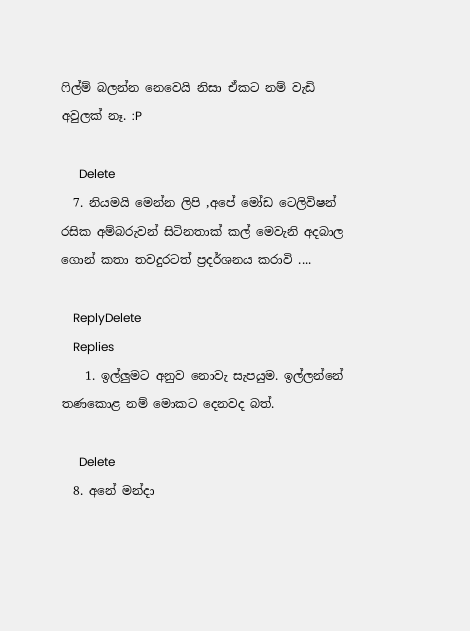ෆිල්ම් බලන්න නෙවෙයි නිසා ඒකට නම් වැඩි අවුලක් නෑ. :P

      Delete
  7. නියමයි මෙන්න ලිපි ,අපේ මෝඩ ටෙලිවිෂන් රසික අම්බරුවන් සිටිනතාක් කල් මෙවැනි අදබාල ගොන් කතා තවදුරටත් ප්‍රදර්ශනය කරාවි ....

    ReplyDelete
    Replies
    1. ඉල්ලුමට අනුව නොවැ සැපයුම. ඉල්ලන්නේ තණකොළ නම් මොකට දෙනවද බත්.

      Delete
  8. අනේ මන්දා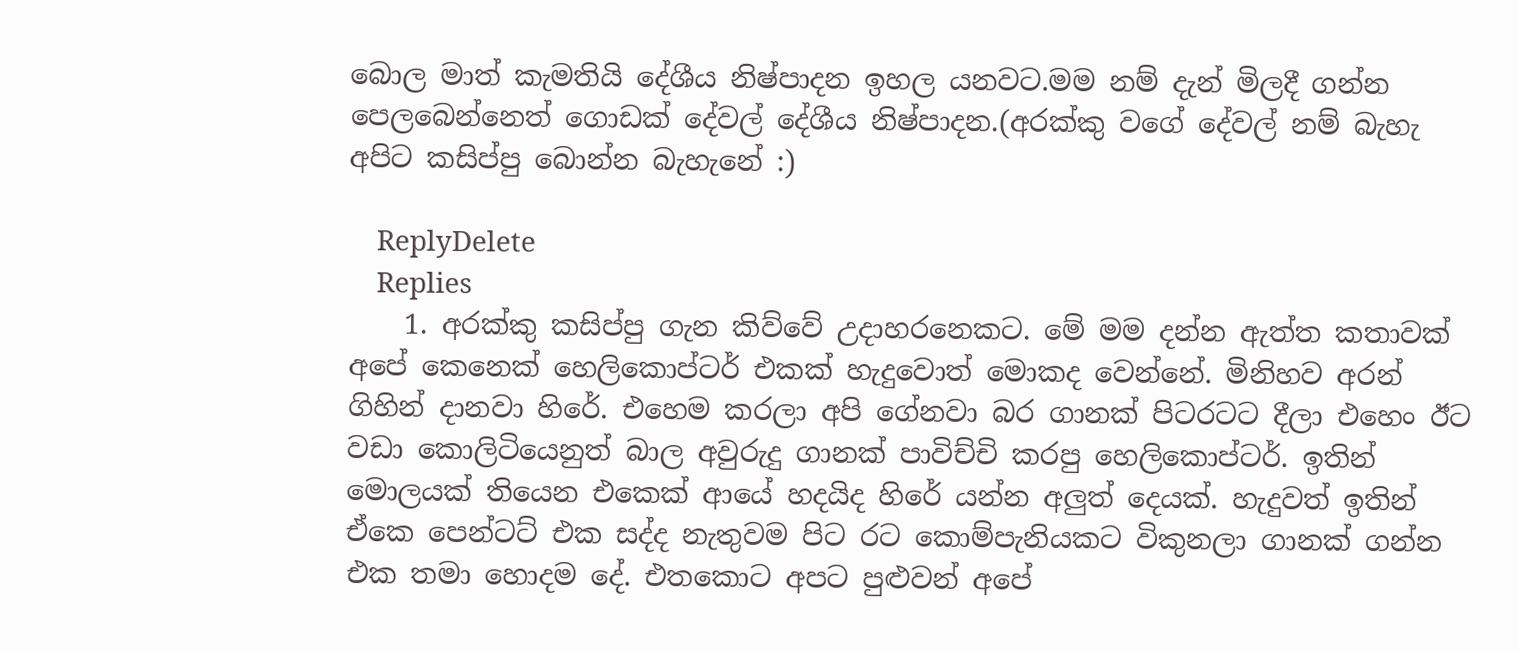බොල මාත් කැමතියි දේශීය නිෂ්පාදන ඉහල යනවට.මම නම් දැන් මිලදී ගන්න පෙලබෙන්නෙත් ගොඩක් දේවල් දේශීය නිෂ්පාදන.(අරක්කු වගේ දේවල් නම් බැහැ අපිට කසිප්පු බොන්න බැහැනේ :)

    ReplyDelete
    Replies
    1. අරක්කු කසිප්පු ගැන කිව්වේ උදාහරනෙකට. මේ මම දන්න ඇත්ත කතාවක් අපේ කෙනෙක් හෙලිකොප්ටර් එකක් හැදුවොත් මොකද වෙන්නේ. මිනිහව අරන් ගිහින් දානවා හිරේ. එහෙම කරලා අපි ගේනවා බර ගානක් පිටරටට දීලා එහෙං ඊට වඩා කොලිටියෙනුත් බාල අවුරුදු ගානක් පාවිච්චි කරපු හෙලිකොප්ටර්. ඉතින් මොලයක් තියෙන එකෙක් ආයේ හදයිද හිරේ යන්න අලුත් දෙයක්. හැදුවත් ඉතින් ඒකෙ පෙන්ටට් එක සද්ද නැතුවම පිට රට කොම්පැනියකට විකුනලා ගානක් ගන්න එක තමා හොදම දේ. එතකොට අපට පුළුවන් අපේ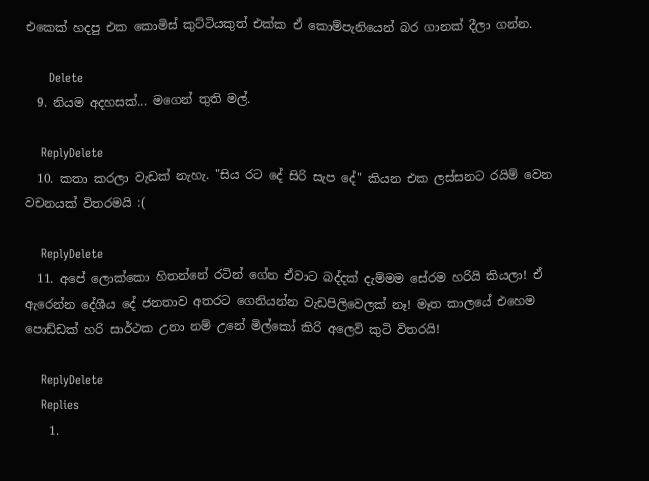එකෙක් හදපු එක කොමිස් කුට්ටියකුත් එක්ක ඒ කොම්පැනියෙන් බර ගානක් දීලා ගන්න.

      Delete
  9. නියම අදහසක්... මගෙන් තුති මල්.

    ReplyDelete
  10. කතා කරලා වැඩක් නැහැ. "සිය රට දේ සිරි සැප දේ" කියන එක ලස්සනට රයිම් වෙන වචනයක් විතරමයි :(

    ReplyDelete
  11. අපේ ලොක්කො හිතන්නේ රටින් ගේන ඒවාට බද්දක් දැම්මම සේරම හරියි කියලා! ඒ ඇරෙන්න දේශීය දේ ජනතාව අතරට ගෙනියන්න වැඩපිලිවෙලක් නෑ! මෑත කාලයේ එහෙම පොඩ්ඩක් හරි සාර්ථක උනා නම් උනේ මිල්කෝ කිරි අලෙවි කුටි විතරයි!

    ReplyDelete
    Replies
    1.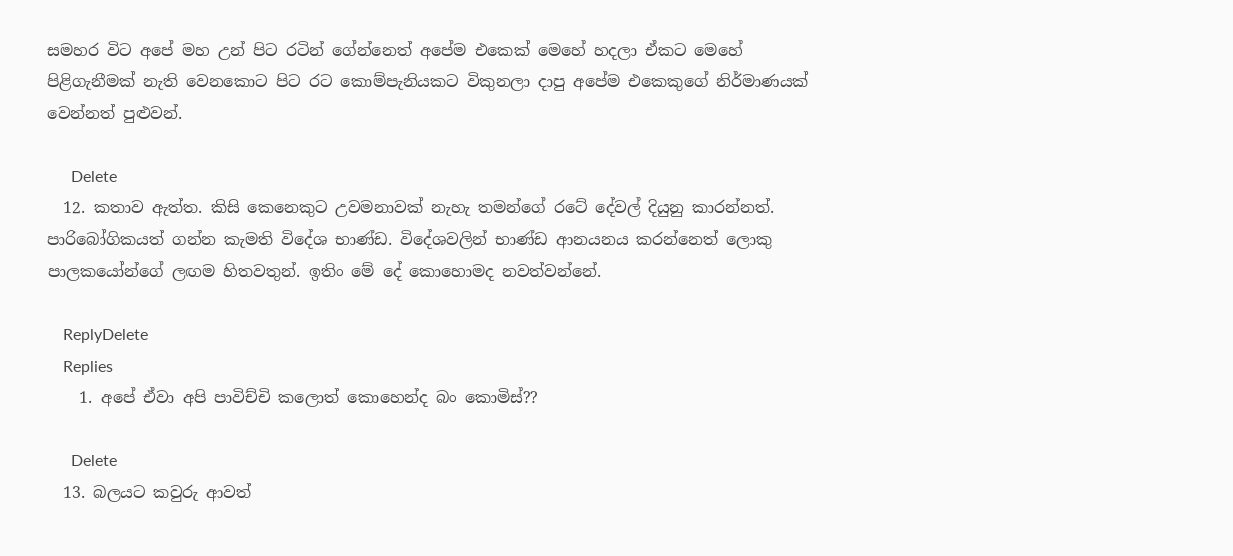සමහර විට අපේ මහ උන් පිට රටින් ගේන්නෙත් අපේම එකෙක් මෙහේ හදලා ඒකට මෙහේ පිළිගැනීමක් නැති වෙනකොට පිට රට කොම්පැනියකට විකුනලා දාපු අපේම එකෙකුගේ නිර්මාණයක් වෙන්නත් පුළුවන්.

      Delete
  12. කතාව ඇත්ත. කිසි කෙනෙකුට උවමනාවක් නැහැ තමන්ගේ රටේ දේවල් දියුනු කාරන්නත්. පාරිබෝගිකයත් ගන්න කැමති විදේශ භාණ්ඩ. විදේශවලින් භාණ්ඩ ආනයනය කරන්නෙත් ලොකු පාලකයෝන්ගේ ලඟම හිතවතුන්. ඉතිං මේ දේ කොහොමද නවත්වන්නේ.

    ReplyDelete
    Replies
    1. අපේ ඒවා අපි පාවිච්චි කලොත් කොහෙන්ද බං කොමිස්??

      Delete
  13. බලයට කවුරු ආවත්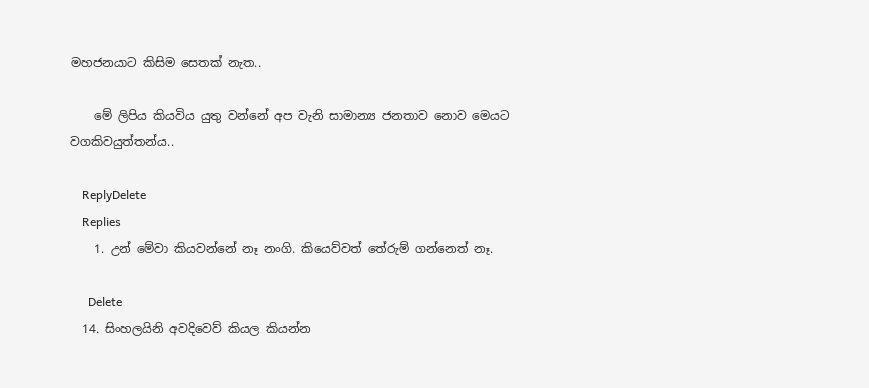මහජනයාට කිසිම සෙතක් නැත..

    මේ ලිපිය කියවිය යුතු වන්නේ අප වැනි සාමාන්‍ය ජනතාව නොව මෙයට වගකිවයුත්තන්ය..

    ReplyDelete
    Replies
    1. උන් මේවා කියවන්නේ නෑ නංගි. කියෙව්වත් තේරුම් ගන්නෙත් නෑ.

      Delete
  14. සිංහලයිනි අවදිවෙව් කියල කියන්න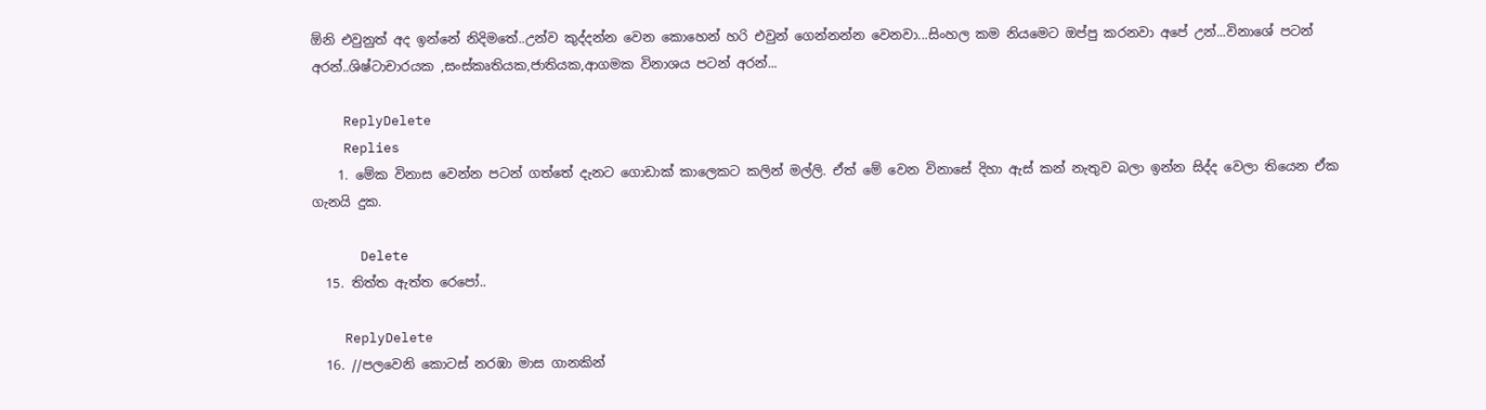ඕනි එවුනුත් අද ඉන්නේ නිදිමතේ..උන්ව කුද්දන්න වෙන කොහෙන් හරි එවුන් ගෙන්නන්න වෙනවා...සිංහල කම නියමෙට ඔප්පු කරනවා අපේ උන්...විනාශේ පටන් අරන්..ශිෂ්ටාචාරයක ,සංස්කෘතියක,ජාතියක,ආගමක විනාශය පටන් අරන්...

    ReplyDelete
    Replies
    1. මේක විනාස වෙන්න පටන් ගත්තේ දැනට ගොඩාක් කාලෙකට කලින් මල්ලි. ඒත් මේ වෙන විනාසේ දිහා ඇස් කන් නැතුව බලා ඉන්න සිද්ද වෙලා තියෙන ඒක ගැනයි දුක.

      Delete
  15. තිත්ත ඇත්ත රෙපෝ..

    ReplyDelete
  16. //පලවෙනි කොටස් නරඹා මාස ගානකින්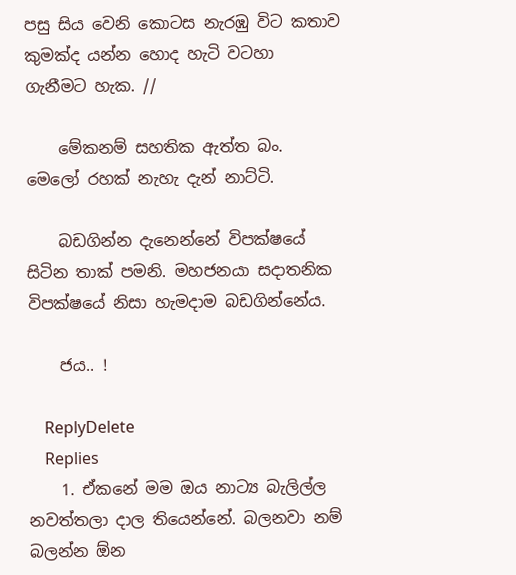පසු සිය වෙනි කොටස නැරඹු විට කතාව කුමක්ද යන්න හොද හැටි වටහා ගැනීමට හැක. //

    මේකනම් සහතික ඇත්ත බං. මෙලෝ රහක් නැහැ දැන් නාට්ටි.

    බඩගින්න දැනෙන්නේ විපක්ෂයේ සිටින තාක් පමනි. මහජනයා සදාතනික විපක්ෂයේ නිසා හැමදාම බඩගින්නේය.

    ජය.. !

    ReplyDelete
    Replies
    1. ඒකනේ මම ඔය නාට්‍ය බැලිල්ල නවත්තලා දාල තියෙන්නේ. බලනවා නම් බලන්න ඕන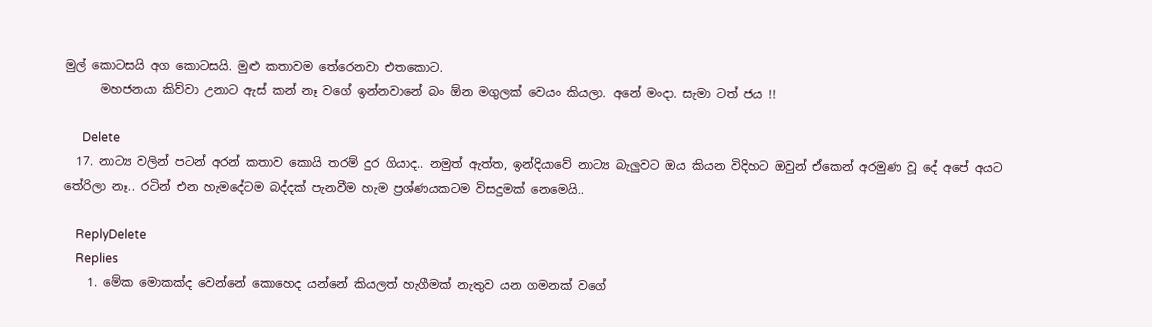මුල් කොටසයි අග කොටසයි. මුළු කතාවම තේරෙනවා එතකොට.
      මහජනයා කිව්වා උනාට ඇස් කන් නෑ වගේ ඉන්නවානේ බං ඕන මගුලක් වෙයං කියලා. අනේ මංදා. සැමා ටත් ජය !!

      Delete
  17. නාට්‍ය වලින් පටන් අරන් කතාව කොයි තරම් දුර ගියාද.. නමුත් ඇත්ත, ඉන්දියාවේ නාට්‍ය බැලුවට ඔය කියන විදිහට ඔවුන් ඒකෙන් අරමුණ වූ දේ අපේ අයට තේරිලා නෑ.. රටින් එන හැමදේටම බද්දක් පැනවීම හැම ප්‍රශ්ණයකටම විසදුමක් නෙමෙයි..

    ReplyDelete
    Replies
    1. මේක මොකක්ද වෙන්නේ කොහෙද යන්නේ කියලත් හැගීමක් නැතුව යන ගමනක් වගේ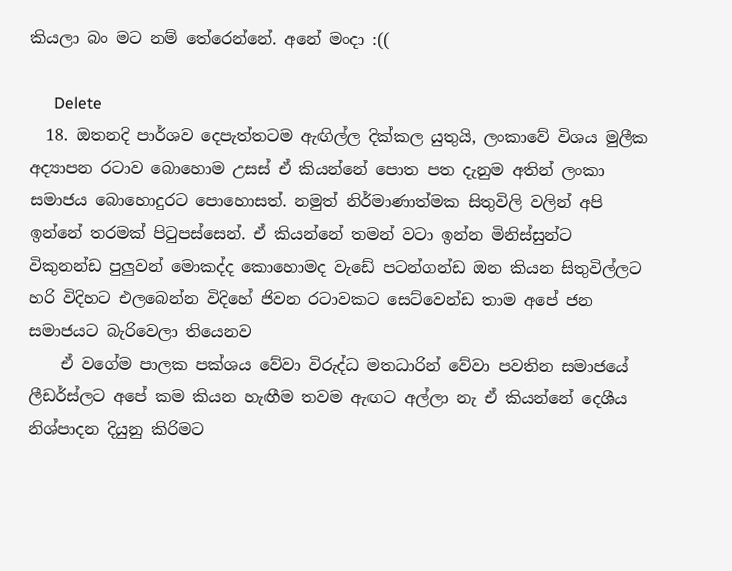කියලා බං මට නම් තේරෙන්නේ. අනේ මංදා :((

      Delete
  18. ඔතනදි පාර්ශව දෙපැත්තටම ඇඟිල්ල දික්කල යුතුයි, ලංකාවේ විශය මුලීක අද්‍යාපන රටාව බොහොම උසස් ඒ කියන්නේ පොත පත දැනුම අතින් ලංකා සමාජය බොහොදුරට පොහොසත්. නමුත් නිර්මාණාත්මක සිතුවිලි වලින් අපි ඉන්නේ තරමක් පිටුපස්සෙන්. ඒ කියන්නේ තමන් වටා ඉන්න මිනිස්සුන්ට විකුනන්ඩ පුලුවන් මොකද්ද කොහොමද වැඩේ පටන්ගන්ඩ ඔන කියන සිතුවිල්ලට හරි විදිහට එලබෙන්න විදිහේ ජිවන රටාවකට සෙට්වෙන්ඩ තාම අපේ ජන සමාජයට බැරිවෙලා තියෙනව
    ඒ වගේම පාලක පක්ශය වේවා විරුද්ධ මතධාරින් වේවා පවතින සමාජයේ ලීඩර්ස්ලට අපේ කම කියන හැඟීම තවම ඇඟට අල්ලා නැ ඒ කියන්නේ දෙශීය නිශ්පාදන දියුනු කිරිමට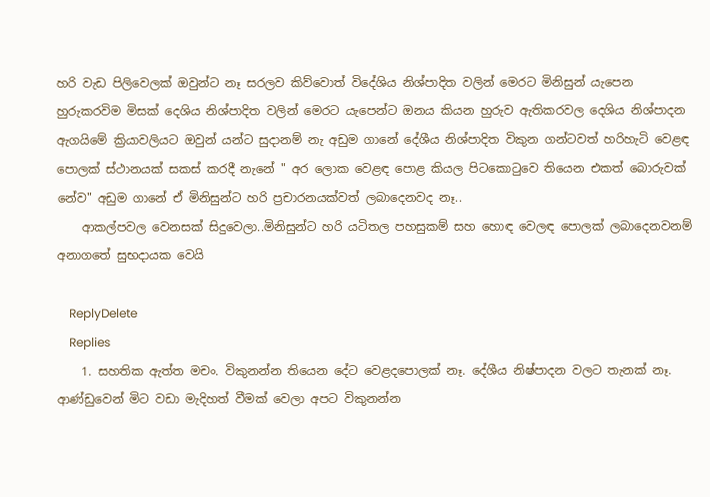හරි වැඩ පිලිවෙලක් ඔවුන්ට නෑ සරලව කිව්වොත් විදේශිය නිශ්පාදිත වලින් මෙරට මිනිසුන් යැපෙන හුරුකරවිම මිසක් දෙශිය නිශ්පාදිත වලින් මෙරට යැපෙන්ට ඔනය කියන හුරුව ඇතිකරවල දෙශිය නිශ්පාදන ඇගයිමේ ක්‍රියාවලියට ඔවුන් යන්ට සුදානම් නැ අඩුම ගානේ දේශීය නිශ්පාදිත විකුන ගන්ටවත් හරිහැටි වෙළඳ පොලක් ස්ථානයක් සකස් කරදී නැනේ " අර ලොක වෙළඳ පොළ කියල පිටකොටුවෙ තියෙන එකත් බොරුවක් නේව" අඩුම ගානේ ඒ මිනිසුන්ට හරි ප්‍රචාරනයක්වත් ලබාදෙනවද නෑ..
    ආකල්පවල වෙනසක් සිදුවෙලා..මිනිසුන්ට හරි යටිතල පහසුකම් සහ හොඳ වෙලඳ පොලක් ලබාදෙනවනම් අනාගතේ සුභදායක වෙයි

    ReplyDelete
    Replies
    1. සහතික ඇත්ත මචං. විකුනන්න තියෙන දේට වෙළදපොලක් නෑ. දේශීය නිෂ්පාදන වලට තැනක් නෑ. ආණ්ඩුවෙන් මිට වඩා මැදිහත් වීමක් වෙලා අපට විකුනන්න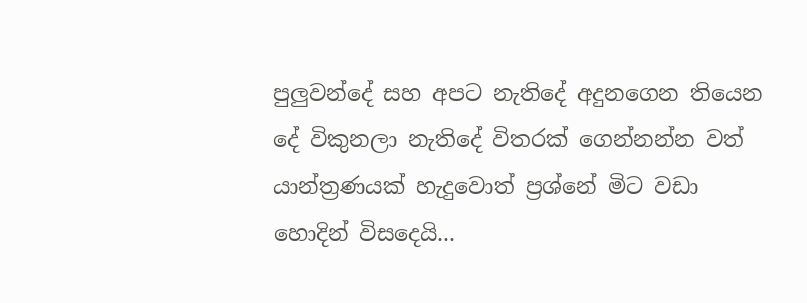පුලුවන්දේ සහ අපට නැතිදේ අදුනගෙන තියෙන දේ විකුනලා නැතිදේ විතරක් ගෙන්නන්න වත් යාන්ත්‍රණයක් හැදුවොත් ප්‍රශ්නේ මිට වඩා හොදින් විසදෙයි...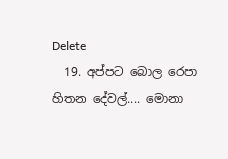Delete
  19. අප්පට බොල රෙපා හිතන දේවල්.... මොනා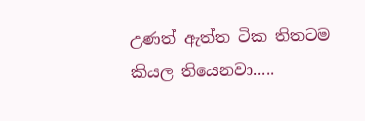උණත් ඇත්ත ටික තිතටම කියල තියෙනවා.....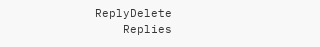ReplyDelete
    Replies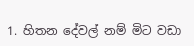1. හිතන දේවල් නම් මිට වඩා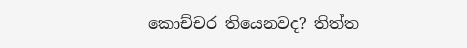කොච්චර තියෙනවද? තිත්ත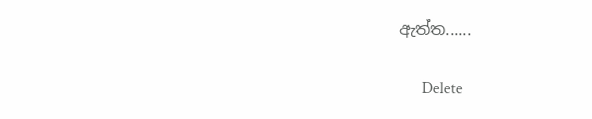ඇත්ත......

      Delete